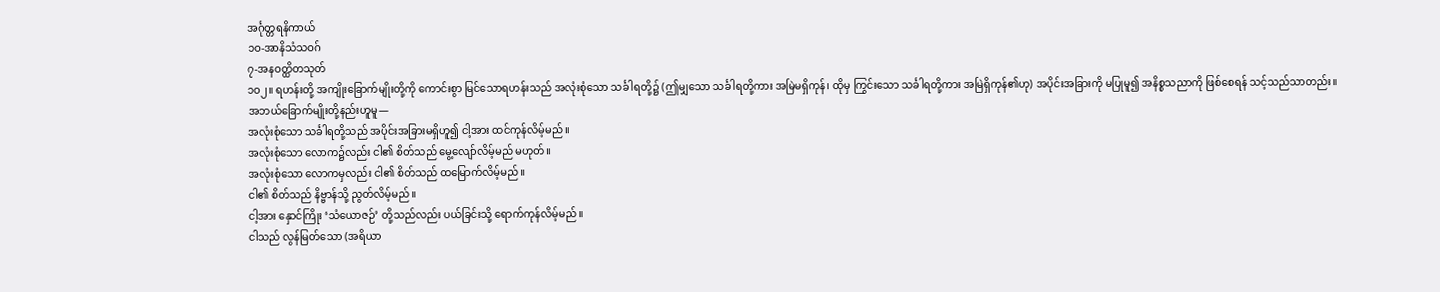အင်္ဂုတ္တရနိကာယ်
၁ဝ-အာနိသံသဝဂ်
၇-အနဝတ္ထိတသုတ်
၁ဝ၂။ ရဟန်းတို့ အကျိုးခြောက်မျိုးတို့ကို ကောင်းစွာ မြင်သောရဟန်းသည် အလုံးစုံသော သင်္ခါရတို့၌ (ဤမျှသော သင်္ခါရတို့ကား အမြဲမရှိကုန်၊ ထိုမှ ကြွင်းသော သင်္ခါရတို့ကား အမြဲရှိကုန်၏ဟု) အပိုင်းအခြားကို မပြုမူ၍ အနိစ္စသညာကို ဖြစ်စေရန် သင့်သည်သာတည်း။
အဘယ်ခြောက်မျိုးတို့နည်းဟူမူ—
အလုံးစုံသော သင်္ခါရတို့သည် အပိုင်းအခြားမရှိဟူ၍ ငါ့အား ထင်ကုန်လိမ့်မည်။
အလုံးစုံသော လောက၌လည်း ငါ၏ စိတ်သည် မွေ့လျော်လိမ့်မည် မဟုတ်။
အလုံးစုံသော လောကမှလည်း ငါ၏ စိတ်သည် ထမြောက်လိမ့်မည်။
ငါ၏ စိတ်သည် နိဗ္ဗာန်သို့ ညွတ်လိမ့်မည်။
ငါ့အား နှောင်ကြိုး ‘သံယောဇဉ်’ တို့သည်လည်း ပယ်ခြင်းသို့ ရောက်ကုန်လိမ့်မည်။
ငါသည် လွန်မြတ်သော (အရိယာ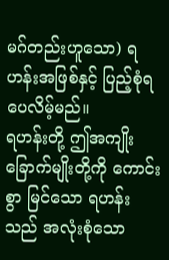မဂ်တည်းဟူသော) ရဟန်းအဖြစ်နှင့် ပြည့်စုံရပေလိမ့်မည်။
ရဟန်းတို့ ဤအကျိုးခြောက်မျိုးတို့ကို ကောင်းစွာ မြင်သော ရဟန်းသည် အလုံးစုံသော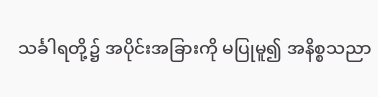သင်္ခါရတို့၌ အပိုင်းအခြားကို မပြုမူ၍ အနိစ္စသညာ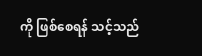ကို ဖြစ်စေရန် သင့်သည်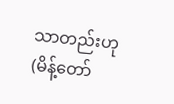သာတည်းဟု (မိန့်တော်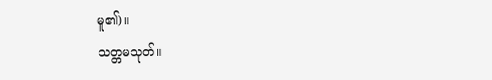မူ၏)။
သတ္တမသုတ်။